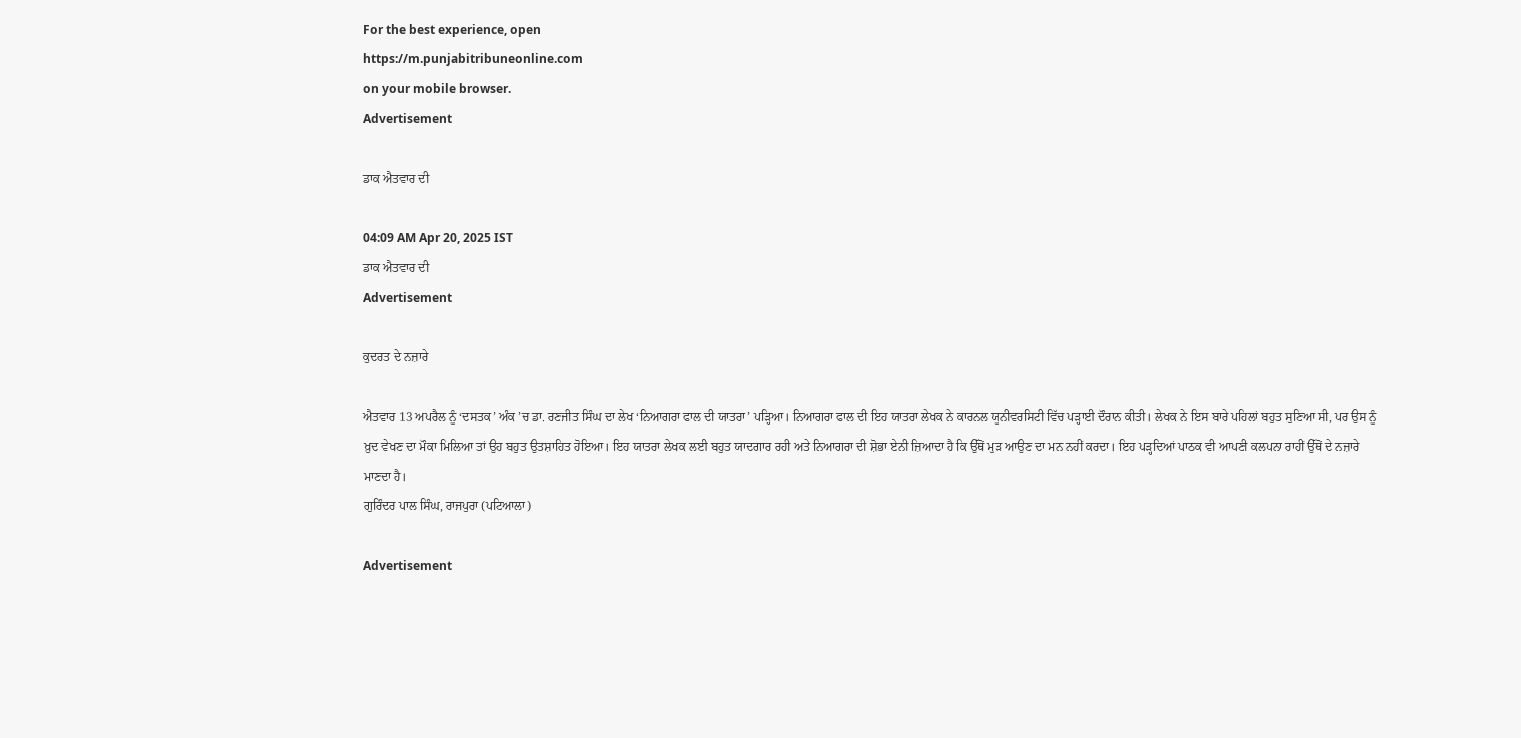For the best experience, open
https://m.punjabitribuneonline.com
on your mobile browser.
Advertisement

ਡਾਕ ਐਤਵਾਰ ਦੀ

04:09 AM Apr 20, 2025 IST
ਡਾਕ ਐਤਵਾਰ ਦੀ
Advertisement

ਕੁਦਰਤ ਦੇ ਨਜ਼ਾਰੇ

ਐਤਵਾਰ 13 ਅਪਰੈਲ ਨੂੰ ‘ਦਸਤਕ’ ਅੰਕ ’ਚ ਡਾ. ਰਣਜੀਤ ਸਿੰਘ ਦਾ ਲੇਖ ‘ਨਿਆਗਰਾ ਫਾਲ ਦੀ ਯਾਤਰਾ’ ਪੜ੍ਹਿਆ। ਨਿਆਗਰਾ ਫਾਲ ਦੀ ਇਹ ਯਾਤਰਾ ਲੇਖਕ ਨੇ ਕਾਰਨਲ ਯੂਨੀਵਰਸਿਟੀ ਵਿੱਚ ਪੜ੍ਹਾਈ ਦੌਰਾਨ ਕੀਤੀ। ਲੇਖਕ ਨੇ ਇਸ ਬਾਰੇ ਪਹਿਲਾਂ ਬਹੁਤ ਸੁਣਿਆ ਸੀ, ਪਰ ਉਸ ਨੂੰ ਖ਼ੁਦ ਵੇਖਣ ਦਾ ਮੌਕਾ ਮਿਲਿਆ ਤਾਂ ਉਹ ਬਹੁਤ ਉਤਸ਼ਾਹਿਤ ਹੋਇਆ। ਇਹ ਯਾਤਰਾ ਲੇਖਕ ਲਈ ਬਹੁਤ ਯਾਦਗਾਰ ਰਹੀ ਅਤੇ ਨਿਆਗਰਾ ਦੀ ਸ਼ੋਭਾ ਏਨੀ ਜ਼ਿਆਦਾ ਹੈ ਕਿ ਉੱਥੋਂ ਮੁੜ ਆਉਣ ਦਾ ਮਨ ਨਹੀਂ ਕਰਦਾ। ਇਹ ਪੜ੍ਹਦਿਆਂ ਪਾਠਕ ਵੀ ਆਪਣੀ ਕਲਪਨਾ ਰਾਹੀਂ ਉੱਥੋਂ ਦੇ ਨਜ਼ਾਰੇ ਮਾਣਦਾ ਹੈ।
ਗੁਰਿੰਦਰ ਪਾਲ ਸਿੰਘ, ਰਾਜਪੁਰਾ (ਪਟਿਆਲਾ)

Advertisement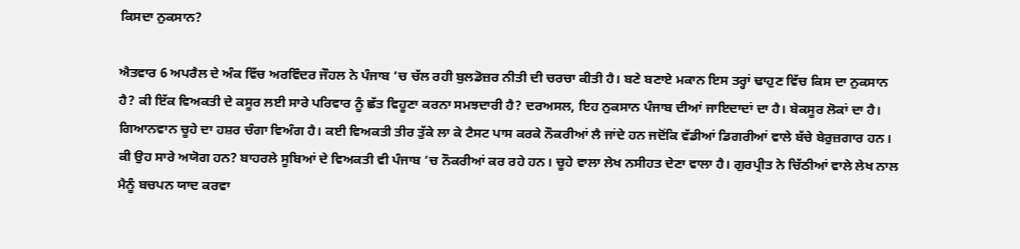ਕਿਸਦਾ ਨੁਕਸਾਨ?

ਐਤਵਾਰ 6 ਅਪਰੈਲ ਦੇ ਅੰਕ ਵਿੱਚ ਅਰਵਿੰਦਰ ਜੌਹਲ ਨੇ ਪੰਜਾਬ ’ਚ ਚੱਲ ਰਹੀ ਬੁਲਡੋਜ਼ਰ ਨੀਤੀ ਦੀ ਚਰਚਾ ਕੀਤੀ ਹੈ। ਬਣੇ ਬਣਾਏ ਮਕਾਨ ਇਸ ਤਰ੍ਹਾਂ ਢਾਹੁਣ ਵਿੱਚ ਕਿਸ ਦਾ ਨੁਕਸਾਨ ਹੈ? ਕੀ ਇੱਕ ਵਿਅਕਤੀ ਦੇ ਕਸੂਰ ਲਈ ਸਾਰੇ ਪਰਿਵਾਰ ਨੂੰ ਛੱਤ ਵਿਹੂਣਾ ਕਰਨਾ ਸਮਝਦਾਰੀ ਹੈ? ਦਰਅਸਲ, ਇਹ ਨੁਕਸਾਨ ਪੰਜਾਬ ਦੀਆਂ ਜਾਇਦਾਦਾਂ ਦਾ ਹੈ। ਬੇਕਸੂਰ ਲੋਕਾਂ ਦਾ ਹੈ। ਗਿਆਨਵਾਨ ਚੂਹੇ ਦਾ ਹਸ਼ਰ ਚੰਗਾ ਵਿਅੰਗ ਹੈ। ਕਈ ਵਿਅਕਤੀ ਤੀਰ ਤੁੱਕੇ ਲਾ ਕੇ ਟੈਸਟ ਪਾਸ ਕਰਕੇ ਨੌਕਰੀਆਂ ਲੈ ਜਾਂਦੇ ਹਨ ਜਦੋਂਕਿ ਵੱਡੀਆਂ ਡਿਗਰੀਆਂ ਵਾਲੇ ਬੱਚੇ ਬੇਰੁਜ਼ਗਾਰ ਹਨ। ਕੀ ਉਹ ਸਾਰੇ ਅਯੋਗ ਹਨ? ਬਾਹਰਲੇ ਸੂਬਿਆਂ ਦੇ ਵਿਅਕਤੀ ਵੀ ਪੰਜਾਬ ’ਚ ਨੌਕਰੀਆਂ ਕਰ ਰਹੇ ਹਨ। ਚੂਹੇ ਵਾਲਾ ਲੇਖ ਨਸੀਹਤ ਦੇਣਾ ਵਾਲਾ ਹੈ। ਗੁਰਪ੍ਰੀਤ ਨੇ ਚਿੱਠੀਆਂ ਵਾਲੇ ਲੇਖ ਨਾਲ ਮੈਨੂੰ ਬਚਪਨ ਯਾਦ ਕਰਵਾ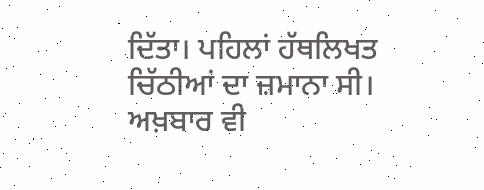ਦਿੱਤਾ। ਪਹਿਲਾਂ ਹੱਥਲਿਖਤ ਚਿੱਠੀਆਂ ਦਾ ਜ਼ਮਾਨਾ ਸੀ। ਅਖ਼ਬਾਰ ਵੀ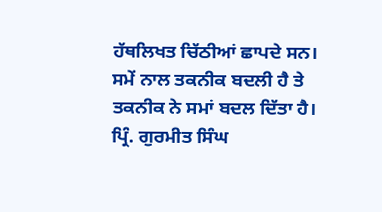ਹੱਥਲਿਖਤ ਚਿੱਠੀਆਂ ਛਾਪਦੇ ਸਨ। ਸਮੇਂ ਨਾਲ ਤਕਨੀਕ ਬਦਲੀ ਹੈ ਤੇ ਤਕਨੀਕ ਨੇ ਸਮਾਂ ਬਦਲ ਦਿੱਤਾ ਹੈ।
ਪ੍ਰਿੰ. ਗੁਰਮੀਤ ਸਿੰਘ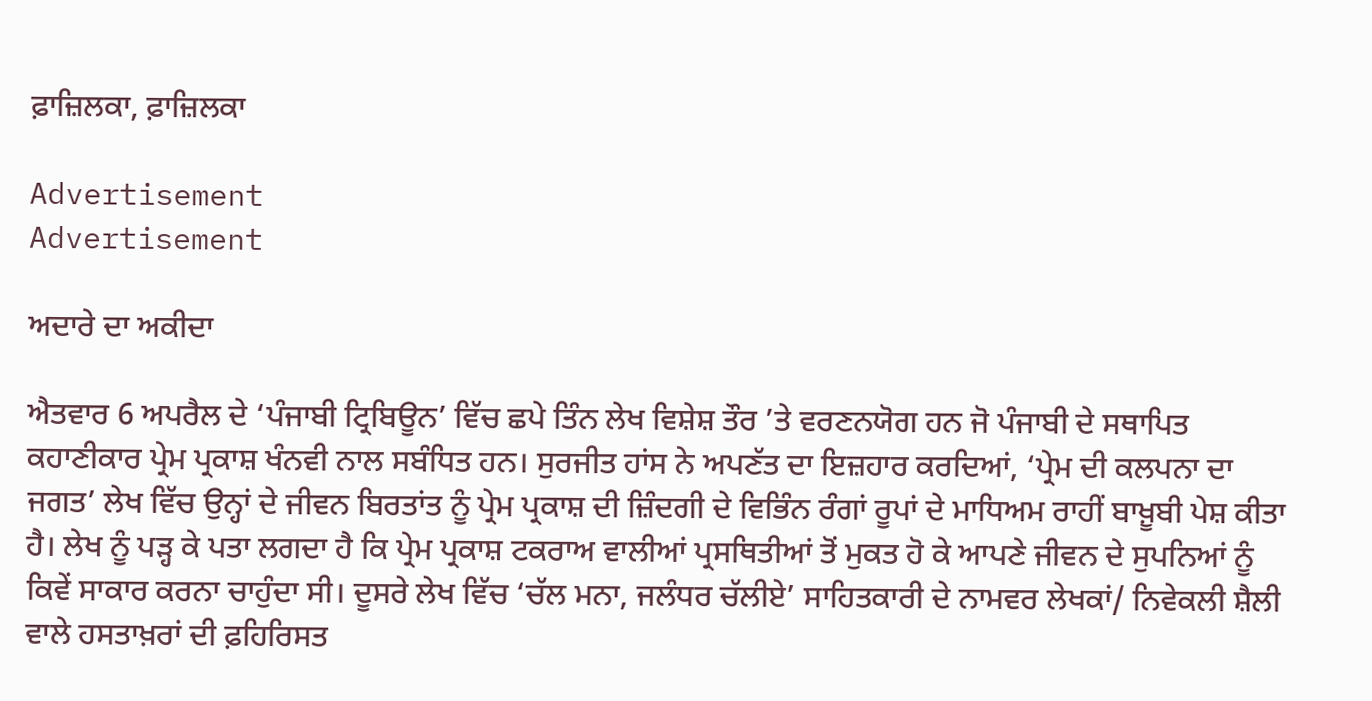ਫ਼ਾਜ਼ਿਲਕਾ, ਫ਼ਾਜ਼ਿਲਕਾ

Advertisement
Advertisement

ਅਦਾਰੇ ਦਾ ਅਕੀਦਾ

ਐਤਵਾਰ 6 ਅਪਰੈਲ ਦੇ ‘ਪੰਜਾਬੀ ਟ੍ਰਿਬਿਊਨ’ ਵਿੱਚ ਛਪੇ ਤਿੰਨ ਲੇਖ ਵਿਸ਼ੇਸ਼ ਤੌਰ ’ਤੇ ਵਰਣਨਯੋਗ ਹਨ ਜੋ ਪੰਜਾਬੀ ਦੇ ਸਥਾਪਿਤ ਕਹਾਣੀਕਾਰ ਪ੍ਰੇਮ ਪ੍ਰਕਾਸ਼ ਖੰਨਵੀ ਨਾਲ ਸਬੰਧਿਤ ਹਨ। ਸੁਰਜੀਤ ਹਾਂਸ ਨੇ ਅਪਣੱਤ ਦਾ ਇਜ਼ਹਾਰ ਕਰਦਿਆਂ, ‘ਪ੍ਰੇਮ ਦੀ ਕਲਪਨਾ ਦਾ ਜਗਤ’ ਲੇਖ ਵਿੱਚ ਉਨ੍ਹਾਂ ਦੇ ਜੀਵਨ ਬਿਰਤਾਂਤ ਨੂੰ ਪ੍ਰੇਮ ਪ੍ਰਕਾਸ਼ ਦੀ ਜ਼ਿੰਦਗੀ ਦੇ ਵਿਭਿੰਨ ਰੰਗਾਂ ਰੂਪਾਂ ਦੇ ਮਾਧਿਅਮ ਰਾਹੀਂ ਬਾਖ਼ੂਬੀ ਪੇਸ਼ ਕੀਤਾ ਹੈ। ਲੇਖ ਨੂੰ ਪੜ੍ਹ ਕੇ ਪਤਾ ਲਗਦਾ ਹੈ ਕਿ ਪ੍ਰੇਮ ਪ੍ਰਕਾਸ਼ ਟਕਰਾਅ ਵਾਲੀਆਂ ਪ੍ਰਸਥਿਤੀਆਂ ਤੋਂ ਮੁਕਤ ਹੋ ਕੇ ਆਪਣੇ ਜੀਵਨ ਦੇ ਸੁਪਨਿਆਂ ਨੂੰ ਕਿਵੇਂ ਸਾਕਾਰ ਕਰਨਾ ਚਾਹੁੰਦਾ ਸੀ। ਦੂਸਰੇ ਲੇਖ ਵਿੱਚ ‘ਚੱਲ ਮਨਾ, ਜਲੰਧਰ ਚੱਲੀਏ’ ਸਾਹਿਤਕਾਰੀ ਦੇ ਨਾਮਵਰ ਲੇਖਕਾਂ/ ਨਿਵੇਕਲੀ ਸ਼ੈਲੀ ਵਾਲੇ ਹਸਤਾਖ਼ਰਾਂ ਦੀ ਫ਼ਹਿਰਿਸਤ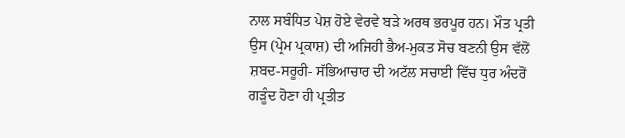ਨਾਲ ਸਬੰਧਿਤ ਪੇਸ਼ ਹੋਏ ਵੇਰਵੇ ਬੜੇ ਅਰਥ ਭਰਪੂਰ ਹਨ। ਮੌਤ ਪ੍ਰਤੀ ਉਸ (ਪ੍ਰੇਮ ਪ੍ਰਕਾਸ਼) ਦੀ ਅਜਿਹੀ ਭੈਅ-ਮੁਕਤ ਸੋਚ ਬਣਨੀ ਉਸ ਵੱਲੋਂ ਸ਼ਬਦ-ਸਰੂਰੀ- ਸੱਭਿਆਚਾਰ ਦੀ ਅਟੱਲ ਸਚਾਈ ਵਿੱਚ ਧੁਰ ਅੰਦਰੋਂ ਗੜੂੰਦ ਹੋਣਾ ਹੀ ਪ੍ਰਤੀਤ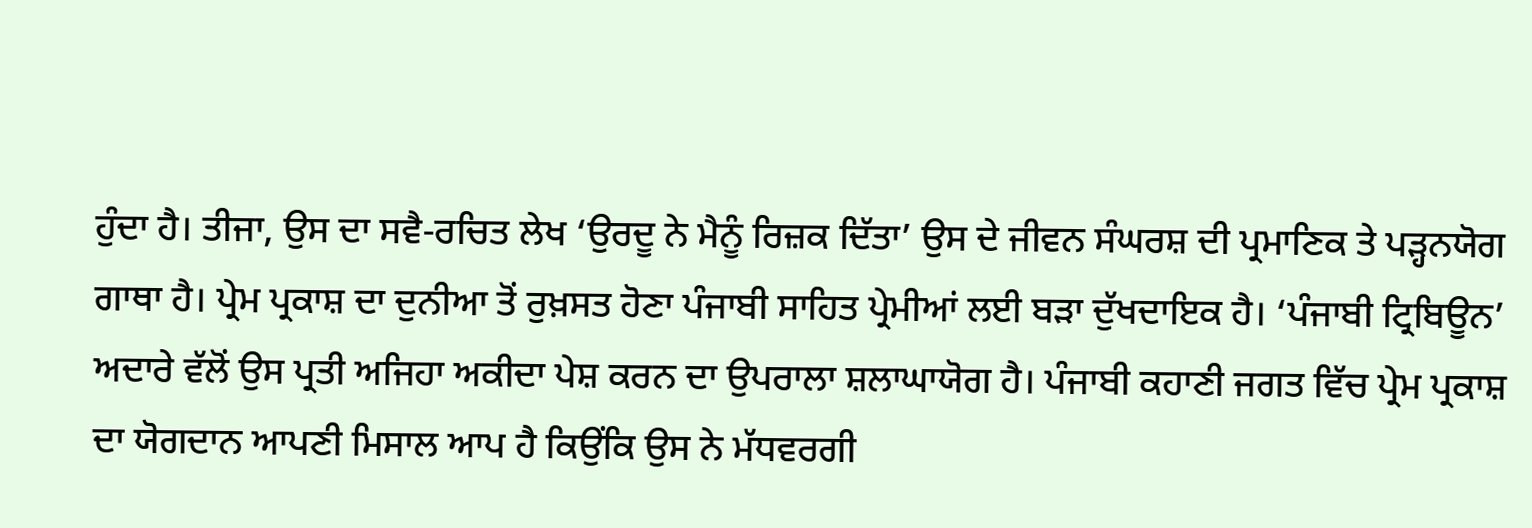ਹੁੰਦਾ ਹੈ। ਤੀਜਾ, ਉਸ ਦਾ ਸਵੈ-ਰਚਿਤ ਲੇਖ ‘ਉਰਦੂ ਨੇ ਮੈਨੂੰ ਰਿਜ਼ਕ ਦਿੱਤਾ’ ਉਸ ਦੇ ਜੀਵਨ ਸੰਘਰਸ਼ ਦੀ ਪ੍ਰਮਾਣਿਕ ਤੇ ਪੜ੍ਹਨਯੋਗ ਗਾਥਾ ਹੈ। ਪ੍ਰੇਮ ਪ੍ਰਕਾਸ਼ ਦਾ ਦੁਨੀਆ ਤੋਂ ਰੁਖ਼ਸਤ ਹੋਣਾ ਪੰਜਾਬੀ ਸਾਹਿਤ ਪ੍ਰੇਮੀਆਂ ਲਈ ਬੜਾ ਦੁੱਖਦਾਇਕ ਹੈ। ‘ਪੰਜਾਬੀ ਟ੍ਰਿਬਿਊਨ’ ਅਦਾਰੇ ਵੱਲੋਂ ਉਸ ਪ੍ਰਤੀ ਅਜਿਹਾ ਅਕੀਦਾ ਪੇਸ਼ ਕਰਨ ਦਾ ਉਪਰਾਲਾ ਸ਼ਲਾਘਾਯੋਗ ਹੈ। ਪੰਜਾਬੀ ਕਹਾਣੀ ਜਗਤ ਵਿੱਚ ਪ੍ਰੇਮ ਪ੍ਰਕਾਸ਼ ਦਾ ਯੋਗਦਾਨ ਆਪਣੀ ਮਿਸਾਲ ਆਪ ਹੈ ਕਿਉਂਕਿ ਉਸ ਨੇ ਮੱਧਵਰਗੀ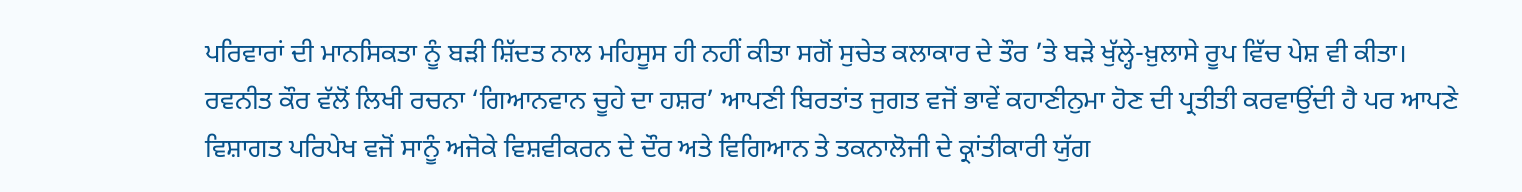ਪਰਿਵਾਰਾਂ ਦੀ ਮਾਨਸਿਕਤਾ ਨੂੰ ਬੜੀ ਸ਼ਿੱਦਤ ਨਾਲ ਮਹਿਸੂਸ ਹੀ ਨਹੀਂ ਕੀਤਾ ਸਗੋਂ ਸੁਚੇਤ ਕਲਾਕਾਰ ਦੇ ਤੌਰ ’ਤੇ ਬੜੇ ਖੁੱਲ੍ਹੇ-ਖ਼ੁਲਾਸੇ ਰੂਪ ਵਿੱਚ ਪੇਸ਼ ਵੀ ਕੀਤਾ। ਰਵਨੀਤ ਕੌਰ ਵੱਲੋਂ ਲਿਖੀ ਰਚਨਾ ‘ਗਿਆਨਵਾਨ ਚੂਹੇ ਦਾ ਹਸ਼ਰ’ ਆਪਣੀ ਬਿਰਤਾਂਤ ਜੁਗਤ ਵਜੋਂ ਭਾਵੇਂ ਕਹਾਣੀਨੁਮਾ ਹੋਣ ਦੀ ਪ੍ਰਤੀਤੀ ਕਰਵਾਉਂਦੀ ਹੈ ਪਰ ਆਪਣੇ ਵਿਸ਼ਾਗਤ ਪਰਿਪੇਖ ਵਜੋਂ ਸਾਨੂੰ ਅਜੋਕੇ ਵਿਸ਼ਵੀਕਰਨ ਦੇ ਦੌਰ ਅਤੇ ਵਿਗਿਆਨ ਤੇ ਤਕਨਾਲੋਜੀ ਦੇ ਕ੍ਰਾਂਤੀਕਾਰੀ ਯੁੱਗ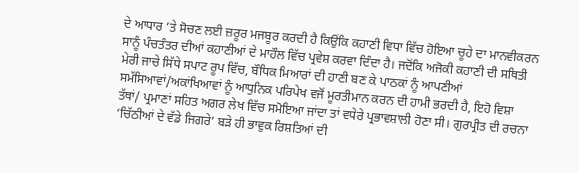ਦੇ ਆਧਾਰ ’ਤੇ ਸੋਚਣ ਲਈ ਜ਼ਰੂਰ ਮਜਬੂਰ ਕਰਦੀ ਹੈ ਕਿਉਂਕਿ ਕਹਾਣੀ ਵਿਧਾ ਵਿੱਚ ਹੋਇਆ ਚੂਹੇ ਦਾ ਮਾਨਵੀਕਰਨ ਸਾਨੂੰ ਪੰਚਤੰਤਰ ਦੀਆਂ ਕਹਾਣੀਆਂ ਦੇ ਮਾਹੌਲ ਵਿੱਚ ਪ੍ਰਵੇਸ਼ ਕਰਵਾ ਦਿੰਦਾ ਹੈ। ਜਦੋਂਕਿ ਅਜੋਕੀ ਕਹਾਣੀ ਦੀ ਸਥਿਤੀ ਮੇਰੀ ਜਾਚੇ ਸਿੱਧੇ ਸਪਾਟ ਰੂਪ ਵਿੱਚ, ਬੌਧਿਕ ਮਿਆਰਾਂ ਦੀ ਹਾਣੀ ਬਣ ਕੇ ਪਾਠਕਾਂ ਨੂੰ ਆਪਣੀਆਂ ਸਮੱਸਿਆਵਾਂ/ਅਕਾਂਖਿਆਵਾਂ ਨੂੰ ਆਧੁਨਿਕ ਪਰਿਪੇਖ ਵਜੋਂ ਮੂਰਤੀਮਾਨ ਕਰਨ ਦੀ ਹਾਮੀ ਭਰਦੀ ਹੈ, ਇਹੋ ਵਿਸ਼ਾ ਤੱਥਾਂ/ ਪ੍ਰਮਾਣਾਂ ਸਹਿਤ ਅਗਰ ਲੇਖ ਵਿੱਚ ਸਮੋਇਆ ਜਾਂਦਾ ਤਾਂ ਵਧੇਰੇ ਪ੍ਰਭਾਵਸ਼ਾਲੀ ਹੋਣਾ ਸੀ। ਗੁਰਪ੍ਰੀਤ ਦੀ ਰਚਨਾ ‘ਚਿੱਠੀਆਂ ਦੇ ਵੱਡੇ ਜਿਗਰੇ’ ਬੜੇ ਹੀ ਭਾਵੁਕ ਰਿਸ਼ਤਿਆਂ ਦੀ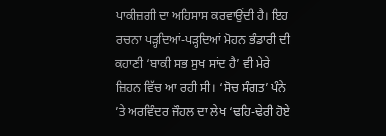ਪਾਕੀਜ਼ਗੀ ਦਾ ਅਹਿਸਾਸ ਕਰਵਾਉਂਦੀ ਹੈ। ਇਹ ਰਚਨਾ ਪੜ੍ਹਦਿਆਂ-ਪੜ੍ਹਦਿਆਂ ਮੋਹਨ ਭੰਡਾਰੀ ਦੀ ਕਹਾਣੀ ‘ਬਾਕੀ ਸਭ ਸੁਖ ਸਾਂਦ ਹੈ’ ਵੀ ਮੇਰੇ ਜ਼ਿਹਨ ਵਿੱਚ ਆ ਰਹੀ ਸੀ। ‘ਸੋਚ ਸੰਗਤ’ ਪੰਨੇ ’ਤੇ ਅਰਵਿੰਦਰ ਜੌਹਲ ਦਾ ਲੇਖ ‘ਢਹਿ-ਢੇਰੀ ਹੋਏ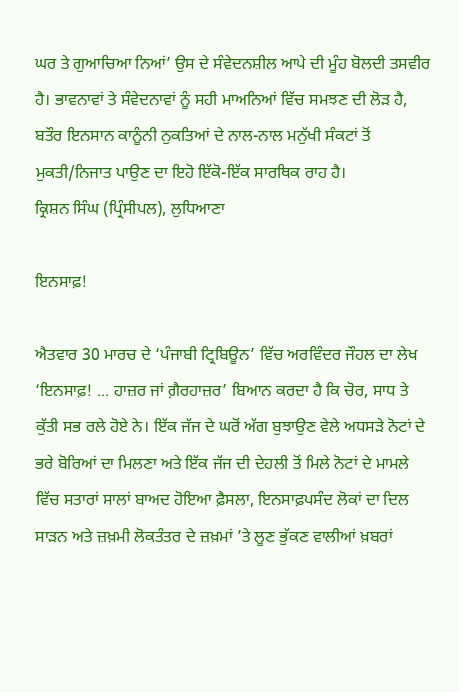ਘਰ ਤੇ ਗੁਆਚਿਆ ਨਿਆਂ’ ਉਸ ਦੇ ਸੰਵੇਦਨਸ਼ੀਲ ਆਪੇ ਦੀ ਮੂੰਹ ਬੋਲਦੀ ਤਸਵੀਰ ਹੈ। ਭਾਵਨਾਵਾਂ ਤੇ ਸੰਵੇਦਨਾਵਾਂ ਨੂੰ ਸਹੀ ਮਾਅਨਿਆਂ ਵਿੱਚ ਸਮਝਣ ਦੀ ਲੋੜ ਹੈ, ਬਤੌਰ ਇਨਸਾਨ ਕਾਨੂੰਨੀ ਨੁਕਤਿਆਂ ਦੇ ਨਾਲ-ਨਾਲ ਮਨੁੱਖੀ ਸੰਕਟਾਂ ਤੋਂ ਮੁਕਤੀ/ਨਿਜਾਤ ਪਾਉਣ ਦਾ ਇਹੋ ਇੱਕੋ-ਇੱਕ ਸਾਰਥਿਕ ਰਾਹ ਹੈ।
ਕ੍ਰਿਸ਼ਨ ਸਿੰਘ (ਪ੍ਰਿੰਸੀਪਲ), ਲੁਧਿਆਣਾ

ਇਨਸਾਫ਼!

ਐਤਵਾਰ 30 ਮਾਰਚ ਦੇ ‘ਪੰਜਾਬੀ ਟ੍ਰਿਬਿਊਨ’ ਵਿੱਚ ਅਰਵਿੰਦਰ ਜੌਹਲ ਦਾ ਲੇਖ ‘ਇਨਸਾਫ਼! ... ਹਾਜ਼ਰ ਜਾਂ ਗ਼ੈਰਹਾਜ਼ਰ’ ਬਿਆਨ ਕਰਦਾ ਹੈ ਕਿ ਚੋਰ, ਸਾਧ ਤੇ ਕੁੱਤੀ ਸਭ ਰਲੇ ਹੋਏ ਨੇ। ਇੱਕ ਜੱਜ ਦੇ ਘਰੋਂ ਅੱਗ ਬੁਝਾਉਣ ਵੇਲੇ ਅਧਸੜੇ ਨੋਟਾਂ ਦੇ ਭਰੇ ਬੋਰਿਆਂ ਦਾ ਮਿਲਣਾ ਅਤੇ ਇੱਕ ਜੱਜ ਦੀ ਦੇਹਲੀ ਤੋਂ ਮਿਲੇ ਨੋਟਾਂ ਦੇ ਮਾਮਲੇ ਵਿੱਚ ਸਤਾਰਾਂ ਸਾਲਾਂ ਬਾਅਦ ਹੋਇਆ ਫ਼ੈਸਲਾ, ਇਨਸਾਫ਼ਪਸੰਦ ਲੋਕਾਂ ਦਾ ਦਿਲ ਸਾੜਨ ਅਤੇ ਜ਼ਖ਼ਮੀ ਲੋਕਤੰਤਰ ਦੇ ਜ਼ਖ਼ਮਾਂ ’ਤੇ ਲੂਣ ਭੁੱਕਣ ਵਾਲੀਆਂ ਖ਼ਬਰਾਂ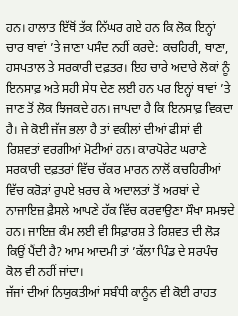ਹਨ। ਹਾਲਾਤ ਇੱਥੋਂ ਤੱਕ ਨਿੱਘਰ ਗਏ ਹਨ ਕਿ ਲੋਕ ਇਨ੍ਹਾਂ ਚਾਰ ਥਾਵਾਂ ’ਤੇ ਜਾਣਾ ਪਸੰਦ ਨਹੀਂ ਕਰਦੇ: ਕਚਹਿਰੀ, ਥਾਣਾ, ਹਸਪਤਾਲ ਤੇ ਸਰਕਾਰੀ ਦਫ਼ਤਰ। ਇਹ ਚਾਰੇ ਅਦਾਰੇ ਲੋਕਾਂ ਨੂੰ ਇਨਸਾਫ਼ ਅਤੇ ਸਹੀ ਸੇਧ ਦੇਣ ਲਈ ਹਨ ਪਰ ਇਨ੍ਹਾਂ ਥਾਵਾਂ ’ਤੇ ਜਾਣ ਤੋਂ ਲੋਕ ਝਿਜਕਦੇ ਹਨ। ਜਾਪਦਾ ਹੈ ਕਿ ਇਨਸਾਫ਼ ਵਿਕਦਾ ਹੈ। ਜੇ ਕੋਈ ਜੱਜ ਭਲਾ ਹੈ ਤਾਂ ਵਕੀਲਾਂ ਦੀਆਂ ਫੀਸਾਂ ਵੀ ਰਿਸ਼ਵਤਾਂ ਵਰਗੀਆਂ ਮੋਟੀਆਂ ਹਨ। ਕਾਰਪੋਰੇਟ ਘਰਾਣੇ ਸਰਕਾਰੀ ਦਫ਼ਤਰਾਂ ਵਿੱਚ ਚੱਕਰ ਮਾਰਨ ਨਾਲੋਂ ਕਚਹਿਰੀਆਂ ਵਿੱਚ ਕਰੋੜਾਂ ਰੁਪਏ ਖ਼ਰਚ ਕੇ ਅਦਾਲਤਾਂ ਤੋਂ ਅਰਬਾਂ ਦੇ ਨਾਜਾਇਜ਼ ਫ਼ੈਸਲੇ ਆਪਣੇ ਹੱਕ ਵਿੱਚ ਕਰਵਾਉਣਾ ਸੌਖਾ ਸਮਝਦੇ ਹਨ। ਜਾਇਜ਼ ਕੰਮ ਲਈ ਵੀ ਸਿਫ਼ਾਰਸ਼ ਤੇ ਰਿਸ਼ਵਤ ਦੀ ਲੋੜ ਕਿਉਂ ਪੈਂਦੀ ਹੈ? ਆਮ ਆਦਮੀ ਤਾਂ ’ਕੱਲਾ ਪਿੰਡ ਦੇ ਸਰਪੰਚ ਕੋਲ ਵੀ ਨਹੀਂ ਜਾਂਦਾ।
ਜੱਜਾਂ ਦੀਆਂ ਨਿਯੁਕਤੀਆਂ ਸਬੰਧੀ ਕਾਨੂੰਨ ਵੀ ਕੋਈ ਰਾਹਤ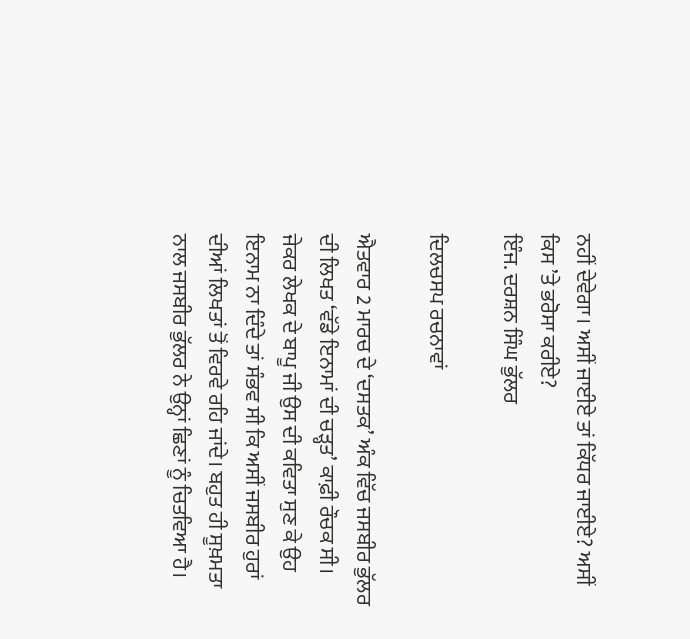ਨਹੀਂ ਦੇਵੇਗਾ। ਅਸੀਂ ਜਾਈਏ ਤਾਂ ਕਿੱਧਰ ਜਾਈਏ? ਅਸੀਂ ਕਿਸ ’ਤੇ ਭਰੋਸਾ ਕਰੀਏ?
ਇੰਜ. ਦਰਸ਼ਨ ਸਿੰਘ ਭੁੱਲਰ

ਦਿਲਚਸਪ ਰਚਨਾਵਾਂ

ਐਤਵਾਰ 2 ਮਾਰਚ ਦੇ ‘ਦਸਤਕ’ ਅੰਕ ਵਿੱਚ ਜਸਬੀਰ ਭੁੱਲਰ ਦੀ ਲਿਖਤ ‘ਵੱਡੇ ਇਨਾਮਾਂ ਦੀ ਚੜ੍ਹਤ’ ਕਾਫ਼ੀ ਰੌਚਕ ਸੀ। ਜੇਕਰ ਲੇਖਕ ਦੇ ਬਾਪੂ ਜੀ ਉਸ ਦੀ ਕਵਿਤਾ ਸੁਣ ਕੇ ਉਹ ਇਨਾਮ ਨਾ ਦਿੰਦੇ ਤਾਂ ਸੰਭਵ ਸੀ ਕਿ ਅਸੀਂ ਜਸਬੀਰ ਹੁਰਾਂ ਦੀਆਂ ਲਿਖਤਾਂ ਤੋਂ ਵਿਰਵੇ ਰਹਿ ਜਾਂਦੇ। ਬਹੁਤ ਹੀ ਸੂਖ਼ਮਤਾ ਨਾਲ ਜਸਬੀਰ ਭੁੱਲਰ ਨੇ ਉਨ੍ਹਾਂ ਛਿਣਾਂ ਨੂੰ ਚਿਤਵਿਆ ਹੈ।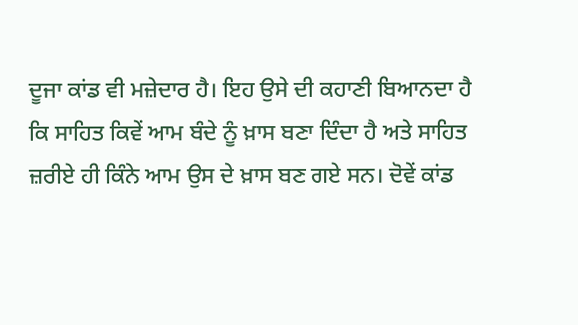ਦੂਜਾ ਕਾਂਡ ਵੀ ਮਜ਼ੇਦਾਰ ਹੈ। ਇਹ ਉਸੇ ਦੀ ਕਹਾਣੀ ਬਿਆਨਦਾ ਹੈ ਕਿ ਸਾਹਿਤ ਕਿਵੇਂ ਆਮ ਬੰਦੇ ਨੂੰ ਖ਼ਾਸ ਬਣਾ ਦਿੰਦਾ ਹੈ ਅਤੇ ਸਾਹਿਤ ਜ਼ਰੀਏ ਹੀ ਕਿੰਨੇ ਆਮ ਉਸ ਦੇ ਖ਼ਾਸ ਬਣ ਗਏ ਸਨ। ਦੋਵੇਂ ਕਾਂਡ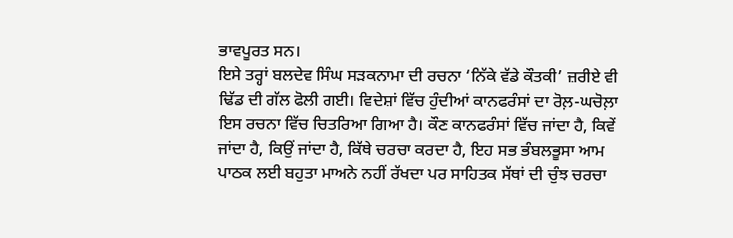ਭਾਵਪੂਰਤ ਸਨ।
ਇਸੇ ਤਰ੍ਹਾਂ ਬਲਦੇਵ ਸਿੰਘ ਸੜਕਨਾਮਾ ਦੀ ਰਚਨਾ ‘ਨਿੱਕੇ ਵੱਡੇ ਕੌਤਕੀ’ ਜ਼ਰੀਏ ਵੀ ਢਿੱਡ ਦੀ ਗੱਲ ਫੋਲੀ ਗਈ। ਵਿਦੇਸ਼ਾਂ ਵਿੱਚ ਹੁੰਦੀਆਂ ਕਾਨਫਰੰਸਾਂ ਦਾ ਰੋਲ਼-ਘਚੋਲ਼ਾ ਇਸ ਰਚਨਾ ਵਿੱਚ ਚਿਤਰਿਆ ਗਿਆ ਹੈ। ਕੌਣ ਕਾਨਫਰੰਸਾਂ ਵਿੱਚ ਜਾਂਦਾ ਹੈ, ਕਿਵੇਂ ਜਾਂਦਾ ਹੈ, ਕਿਉਂ ਜਾਂਦਾ ਹੈ, ਕਿੱਥੇ ਚਰਚਾ ਕਰਦਾ ਹੈ, ਇਹ ਸਭ ਭੰਬਲਭੂਸਾ ਆਮ ਪਾਠਕ ਲਈ ਬਹੁਤਾ ਮਾਅਨੇ ਨਹੀਂ ਰੱਖਦਾ ਪਰ ਸਾਹਿਤਕ ਸੱਥਾਂ ਦੀ ਚੁੰਝ ਚਰਚਾ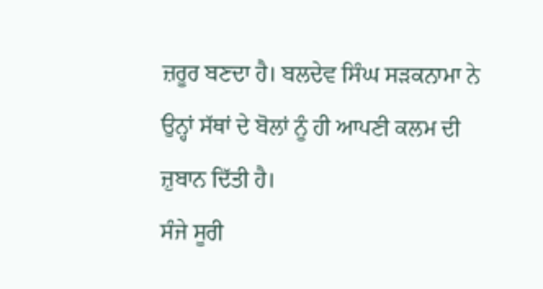ਜ਼ਰੂਰ ਬਣਦਾ ਹੈ। ਬਲਦੇਵ ਸਿੰਘ ਸੜਕਨਾਮਾ ਨੇ ਉਨ੍ਹਾਂ ਸੱਥਾਂ ਦੇ ਬੋਲਾਂ ਨੂੰ ਹੀ ਆਪਣੀ ਕਲਮ ਦੀ ਜ਼ੁਬਾਨ ਦਿੱਤੀ ਹੈ।
ਸੰਜੇ ਸੂਰੀ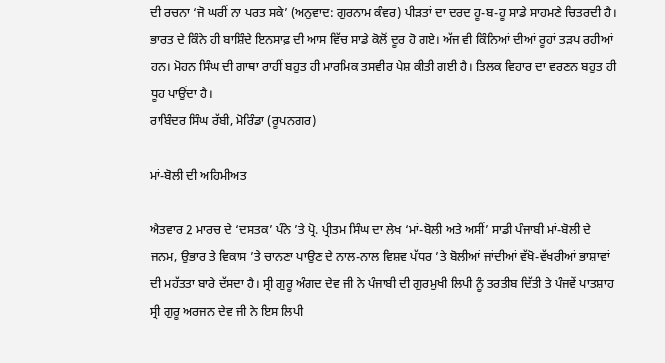ਦੀ ਰਚਨਾ ‘ਜੋ ਘਰੀਂ ਨਾ ਪਰਤ ਸਕੇ’ (ਅਨੁਵਾਦ: ਗੁਰਨਾਮ ਕੰਵਰ) ਪੀੜਤਾਂ ਦਾ ਦਰਦ ਹੂ-ਬ-ਹੂ ਸਾਡੇ ਸਾਹਮਣੇ ਚਿਤਰਦੀ ਹੈ। ਭਾਰਤ ਦੇ ਕਿੰਨੇ ਹੀ ਬਾਸ਼ਿੰਦੇ ਇਨਸਾਫ਼ ਦੀ ਆਸ ਵਿੱਚ ਸਾਡੇ ਕੋਲੋਂ ਦੂਰ ਹੋ ਗਏ। ਅੱਜ ਵੀ ਕਿੰਨਿਆਂ ਦੀਆਂ ਰੂਹਾਂ ਤੜਪ ਰਹੀਆਂ ਹਨ। ਮੋਹਨ ਸਿੰਘ ਦੀ ਗਾਥਾ ਰਾਹੀਂ ਬਹੁਤ ਹੀ ਮਾਰਮਿਕ ਤਸਵੀਰ ਪੇਸ਼ ਕੀਤੀ ਗਈ ਹੈ। ਤਿਲਕ ਵਿਹਾਰ ਦਾ ਵਰਣਨ ਬਹੁਤ ਹੀ ਧੂਹ ਪਾਉਂਦਾ ਹੈ।
ਰਾਬਿੰਦਰ ਸਿੰਘ ਰੱਬੀ, ਮੋਰਿੰਡਾ (ਰੂਪਨਗਰ)

ਮਾਂ-ਬੋਲੀ ਦੀ ਅਹਿਮੀਅਤ

ਐਤਵਾਰ 2 ਮਾਰਚ ਦੇ ‘ਦਸਤਕ’ ਪੰਨੇ ’ਤੇ ਪ੍ਰੋ. ਪ੍ਰੀਤਮ ਸਿੰਘ ਦਾ ਲੇਖ ‘ਮਾਂ-ਬੋਲੀ ਅਤੇ ਅਸੀਂ’ ਸਾਡੀ ਪੰਜਾਬੀ ਮਾਂ-ਬੋਲੀ ਦੇ ਜਨਮ, ਉਭਾਰ ਤੇ ਵਿਕਾਸ ’ਤੇ ਚਾਨਣਾ ਪਾਉਣ ਦੇ ਨਾਲ-ਨਾਲ ਵਿਸ਼ਵ ਪੱਧਰ ’ਤੇ ਬੋਲੀਆਂ ਜਾਂਦੀਆਂ ਵੱਖੋ-ਵੱਖਰੀਆਂ ਭਾਸ਼ਾਵਾਂ ਦੀ ਮਹੱਤਤਾ ਬਾਰੇ ਦੱਸਦਾ ਹੈ। ਸ੍ਰੀ ਗੁਰੂ ਅੰਗਦ ਦੇਵ ਜੀ ਨੇ ਪੰਜਾਬੀ ਦੀ ਗੁਰਮੁਖੀ ਲਿਪੀ ਨੂੰ ਤਰਤੀਬ ਦਿੱਤੀ ਤੇ ਪੰਜਵੇਂ ਪਾਤਸ਼ਾਹ ਸ੍ਰੀ ਗੁਰੂ ਅਰਜਨ ਦੇਵ ਜੀ ਨੇ ਇਸ ਲਿਪੀ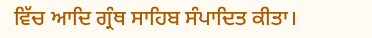ਵਿੱਚ ਆਦਿ ਗ੍ਰੰਥ ਸਾਹਿਬ ਸੰਪਾਦਿਤ ਕੀਤਾ।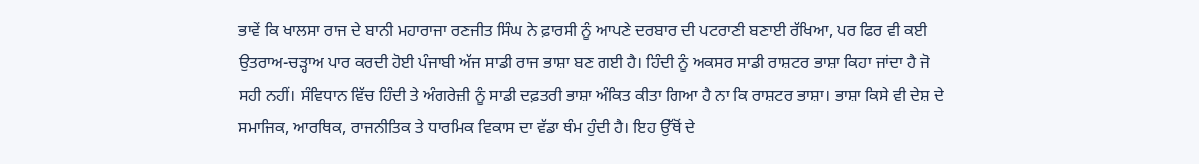ਭਾਵੇਂ ਕਿ ਖਾਲਸਾ ਰਾਜ ਦੇ ਬਾਨੀ ਮਹਾਰਾਜਾ ਰਣਜੀਤ ਸਿੰਘ ਨੇ ਫ਼ਾਰਸੀ ਨੂੰ ਆਪਣੇ ਦਰਬਾਰ ਦੀ ਪਟਰਾਣੀ ਬਣਾਈ ਰੱਖਿਆ, ਪਰ ਫਿਰ ਵੀ ਕਈ ਉਤਰਾਅ-ਚੜ੍ਹਾਅ ਪਾਰ ਕਰਦੀ ਹੋਈ ਪੰਜਾਬੀ ਅੱਜ ਸਾਡੀ ਰਾਜ ਭਾਸ਼ਾ ਬਣ ਗਈ ਹੈ। ਹਿੰਦੀ ਨੂੰ ਅਕਸਰ ਸਾਡੀ ਰਾਸ਼ਟਰ ਭਾਸ਼ਾ ਕਿਹਾ ਜਾਂਦਾ ਹੈ ਜੋ ਸਹੀ ਨਹੀਂ। ਸੰਵਿਧਾਨ ਵਿੱਚ ਹਿੰਦੀ ਤੇ ਅੰਗਰੇਜ਼ੀ ਨੂੰ ਸਾਡੀ ਦਫ਼ਤਰੀ ਭਾਸ਼ਾ ਅੰਕਿਤ ਕੀਤਾ ਗਿਆ ਹੈ ਨਾ ਕਿ ਰਾਸ਼ਟਰ ਭਾਸ਼ਾ। ਭਾਸ਼ਾ ਕਿਸੇ ਵੀ ਦੇਸ਼ ਦੇ ਸਮਾਜਿਕ, ਆਰਥਿਕ, ਰਾਜਨੀਤਿਕ ਤੇ ਧਾਰਮਿਕ ਵਿਕਾਸ ਦਾ ਵੱਡਾ ਥੰਮ ਹੁੰਦੀ ਹੈ। ਇਹ ਉੱਥੋਂ ਦੇ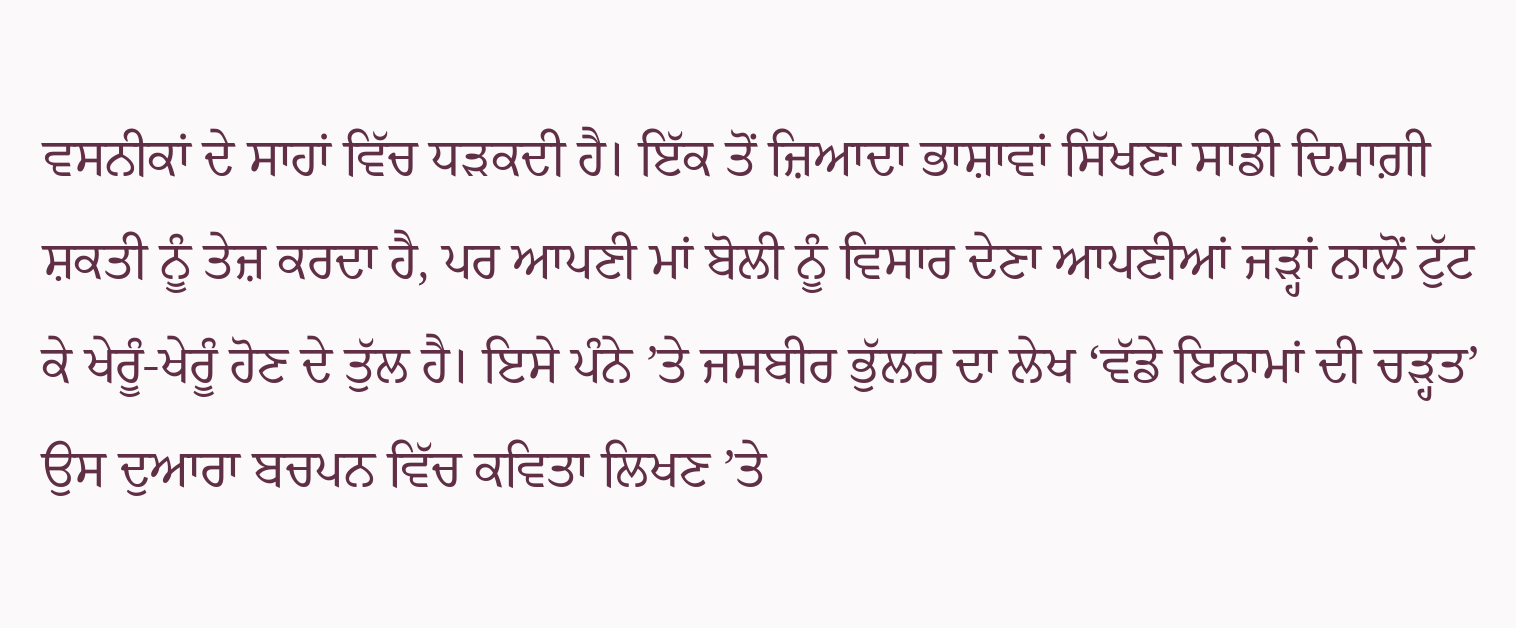ਵਸਨੀਕਾਂ ਦੇ ਸਾਹਾਂ ਵਿੱਚ ਧੜਕਦੀ ਹੈ। ਇੱਕ ਤੋਂ ਜ਼ਿਆਦਾ ਭਾਸ਼ਾਵਾਂ ਸਿੱਖਣਾ ਸਾਡੀ ਦਿਮਾਗ਼ੀ ਸ਼ਕਤੀ ਨੂੰ ਤੇਜ਼ ਕਰਦਾ ਹੈ, ਪਰ ਆਪਣੀ ਮਾਂ ਬੋਲੀ ਨੂੰ ਵਿਸਾਰ ਦੇਣਾ ਆਪਣੀਆਂ ਜੜ੍ਹਾਂ ਨਾਲੋਂ ਟੁੱਟ ਕੇ ਖੇਰੂੰ-ਖੇਰੂੰ ਹੋਣ ਦੇ ਤੁੱਲ ਹੈ। ਇਸੇ ਪੰਨੇ ’ਤੇ ਜਸਬੀਰ ਭੁੱਲਰ ਦਾ ਲੇਖ ‘ਵੱਡੇ ਇਨਾਮਾਂ ਦੀ ਚੜ੍ਹਤ’ ਉਸ ਦੁਆਰਾ ਬਚਪਨ ਵਿੱਚ ਕਵਿਤਾ ਲਿਖਣ ’ਤੇ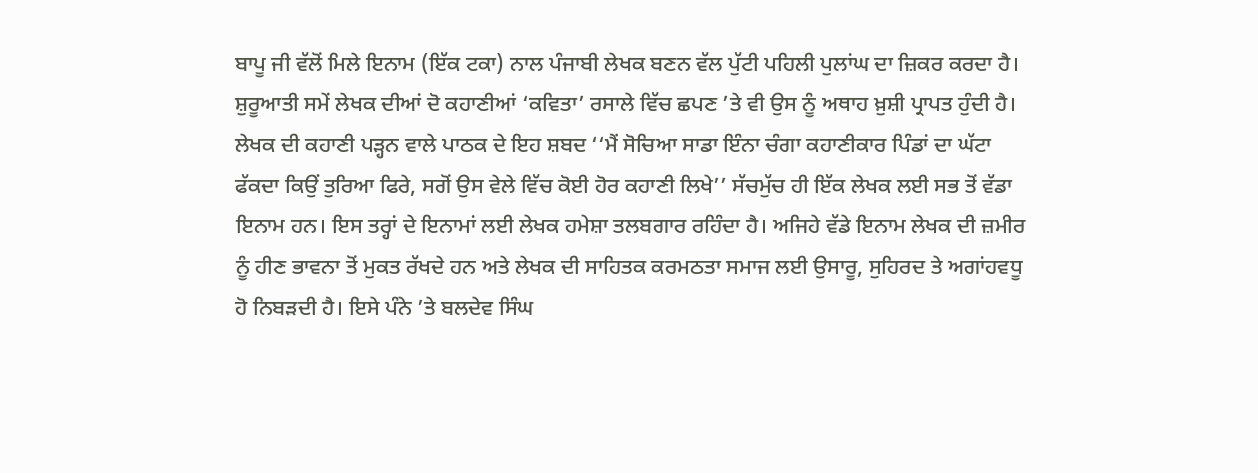ਬਾਪੂ ਜੀ ਵੱਲੋਂ ਮਿਲੇ ਇਨਾਮ (ਇੱਕ ਟਕਾ) ਨਾਲ ਪੰਜਾਬੀ ਲੇਖਕ ਬਣਨ ਵੱਲ ਪੁੱਟੀ ਪਹਿਲੀ ਪੁਲਾਂਘ ਦਾ ਜ਼ਿਕਰ ਕਰਦਾ ਹੈ। ਸ਼ੁਰੂਆਤੀ ਸਮੇਂ ਲੇਖਕ ਦੀਆਂ ਦੋ ਕਹਾਣੀਆਂ ‘ਕਵਿਤਾ’ ਰਸਾਲੇ ਵਿੱਚ ਛਪਣ ’ਤੇ ਵੀ ਉਸ ਨੂੰ ਅਥਾਹ ਖ਼ੁਸ਼ੀ ਪ੍ਰਾਪਤ ਹੁੰਦੀ ਹੈ। ਲੇਖਕ ਦੀ ਕਹਾਣੀ ਪੜ੍ਹਨ ਵਾਲੇ ਪਾਠਕ ਦੇ ਇਹ ਸ਼ਬਦ ‘‘ਮੈਂ ਸੋਚਿਆ ਸਾਡਾ ਇੰਨਾ ਚੰਗਾ ਕਹਾਣੀਕਾਰ ਪਿੰਡਾਂ ਦਾ ਘੱਟਾ ਫੱਕਦਾ ਕਿਉਂ ਤੁਰਿਆ ਫਿਰੇ, ਸਗੋਂ ਉਸ ਵੇਲੇ ਵਿੱਚ ਕੋਈ ਹੋਰ ਕਹਾਣੀ ਲਿਖੇ’’ ਸੱਚਮੁੱਚ ਹੀ ਇੱਕ ਲੇਖਕ ਲਈ ਸਭ ਤੋਂ ਵੱਡਾ ਇਨਾਮ ਹਨ। ਇਸ ਤਰ੍ਹਾਂ ਦੇ ਇਨਾਮਾਂ ਲਈ ਲੇਖਕ ਹਮੇਸ਼ਾ ਤਲਬਗਾਰ ਰਹਿੰਦਾ ਹੈ। ਅਜਿਹੇ ਵੱਡੇ ਇਨਾਮ ਲੇਖਕ ਦੀ ਜ਼ਮੀਰ ਨੂੰ ਹੀਣ ਭਾਵਨਾ ਤੋਂ ਮੁਕਤ ਰੱਖਦੇ ਹਨ ਅਤੇ ਲੇਖਕ ਦੀ ਸਾਹਿਤਕ ਕਰਮਠਤਾ ਸਮਾਜ ਲਈ ਉਸਾਰੂ, ਸੁਹਿਰਦ ਤੇ ਅਗਾਂਹਵਧੂ ਹੋ ਨਿਬੜਦੀ ਹੈ। ਇਸੇ ਪੰਨੇ ’ਤੇ ਬਲਦੇਵ ਸਿੰਘ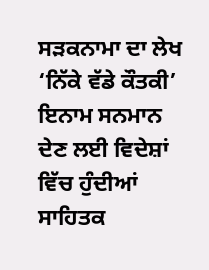ਸੜਕਨਾਮਾ ਦਾ ਲੇਖ ‘ਨਿੱਕੇ ਵੱਡੇ ਕੌਤਕੀ’ ਇਨਾਮ ਸਨਮਾਨ ਦੇਣ ਲਈ ਵਿਦੇਸ਼ਾਂ ਵਿੱਚ ਹੁੰਦੀਆਂ ਸਾਹਿਤਕ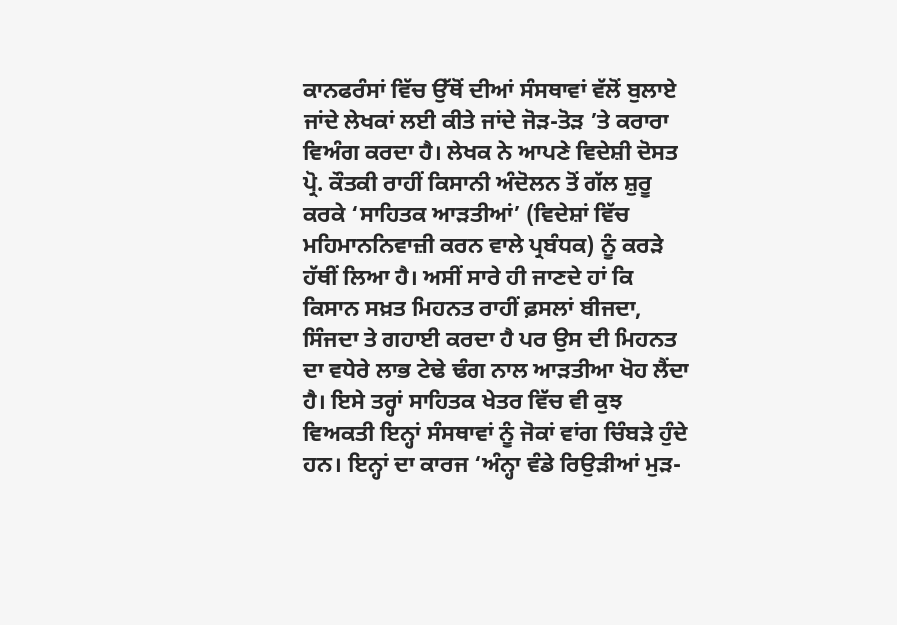ਕਾਨਫਰੰਸਾਂ ਵਿੱਚ ਉੱਥੋਂ ਦੀਆਂ ਸੰਸਥਾਵਾਂ ਵੱਲੋਂ ਬੁਲਾਏ ਜਾਂਦੇ ਲੇਖਕਾਂ ਲਈ ਕੀਤੇ ਜਾਂਦੇ ਜੋੜ-ਤੋੜ ’ਤੇ ਕਰਾਰਾ ਵਿਅੰਗ ਕਰਦਾ ਹੈ। ਲੇਖਕ ਨੇ ਆਪਣੇ ਵਿਦੇਸ਼ੀ ਦੋਸਤ ਪ੍ਰੋ. ਕੌਤਕੀ ਰਾਹੀਂ ਕਿਸਾਨੀ ਅੰਦੋਲਨ ਤੋਂ ਗੱਲ ਸ਼ੁਰੂ ਕਰਕੇ ‘ਸਾਹਿਤਕ ਆੜਤੀਆਂ’ (ਵਿਦੇਸ਼ਾਂ ਵਿੱਚ ਮਹਿਮਾਨਨਿਵਾਜ਼ੀ ਕਰਨ ਵਾਲੇ ਪ੍ਰਬੰਧਕ) ਨੂੰ ਕਰੜੇ ਹੱਥੀਂ ਲਿਆ ਹੈ। ਅਸੀਂ ਸਾਰੇ ਹੀ ਜਾਣਦੇ ਹਾਂ ਕਿ ਕਿਸਾਨ ਸਖ਼ਤ ਮਿਹਨਤ ਰਾਹੀਂ ਫ਼ਸਲਾਂ ਬੀਜਦਾ, ਸਿੰਜਦਾ ਤੇ ਗਹਾਈ ਕਰਦਾ ਹੈ ਪਰ ਉਸ ਦੀ ਮਿਹਨਤ ਦਾ ਵਧੇਰੇ ਲਾਭ ਟੇਢੇ ਢੰਗ ਨਾਲ ਆੜਤੀਆ ਖੋਹ ਲੈਂਦਾ ਹੈ। ਇਸੇ ਤਰ੍ਹਾਂ ਸਾਹਿਤਕ ਖੇਤਰ ਵਿੱਚ ਵੀ ਕੁਝ ਵਿਅਕਤੀ ਇਨ੍ਹਾਂ ਸੰਸਥਾਵਾਂ ਨੂੰ ਜੋਕਾਂ ਵਾਂਗ ਚਿੰਬੜੇ ਹੁੰਦੇ ਹਨ। ਇਨ੍ਹਾਂ ਦਾ ਕਾਰਜ ‘ਅੰਨ੍ਹਾ ਵੰਡੇ ਰਿਉੜੀਆਂ ਮੁੜ-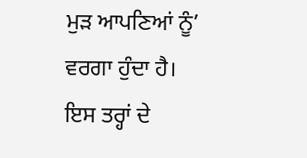ਮੁੜ ਆਪਣਿਆਂ ਨੂੰ’ ਵਰਗਾ ਹੁੰਦਾ ਹੈ। ਇਸ ਤਰ੍ਹਾਂ ਦੇ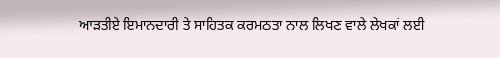ਆੜਤੀਏ ਇਮਾਨਦਾਰੀ ਤੇ ਸਾਹਿਤਕ ਕਰਮਠਤਾ ਨਾਲ ਲਿਖਣ ਵਾਲੇ ਲੇਖਕਾਂ ਲਈ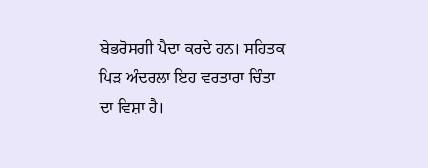ਬੇਭਰੋਸਗੀ ਪੈਦਾ ਕਰਦੇ ਹਨ। ਸਹਿਤਕ ਪਿੜ ਅੰਦਰਲਾ ਇਹ ਵਰਤਾਰਾ ਚਿੰਤਾ ਦਾ ਵਿਸ਼ਾ ਹੈ।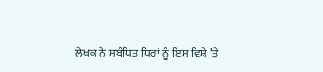ਲੇਖਕ ਨੇ ਸਬੰਧਿਤ ਧਿਰਾਂ ਨੂੰ ਇਸ ਵਿਸ਼ੇ ’ਤੇ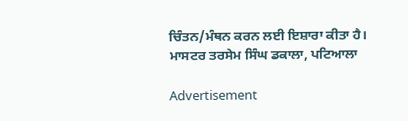ਚਿੰਤਨ/ਮੰਥਨ ਕਰਨ ਲਈ ਇਸ਼ਾਰਾ ਕੀਤਾ ਹੈ।
ਮਾਸਟਰ ਤਰਸੇਮ ਸਿੰਘ ਡਕਾਲਾ, ਪਟਿਆਲਾ

Advertisement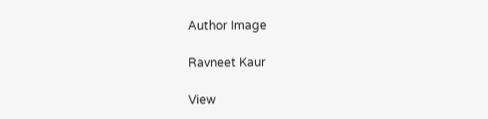Author Image

Ravneet Kaur

View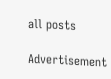all posts

Advertisement